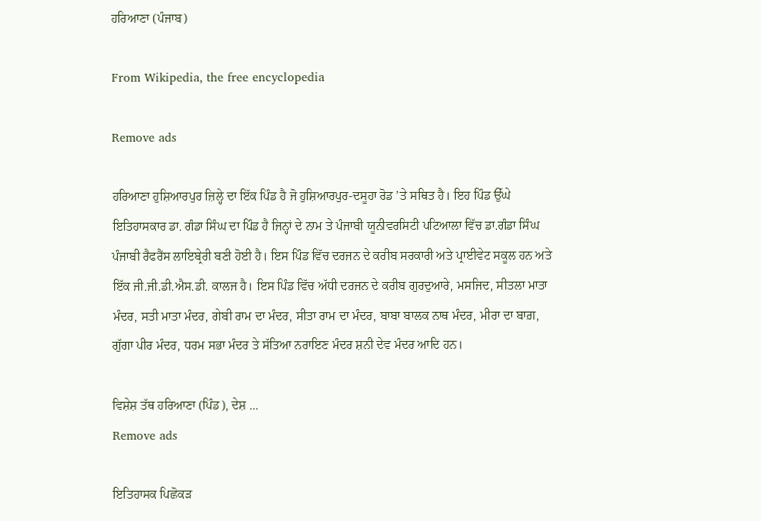ਹਰਿਆਣਾ (ਪੰਜਾਬ)

From Wikipedia, the free encyclopedia

Remove ads

ਹਰਿਆਣਾ ਹੁਸ਼ਿਆਰਪੁਰ ਜ਼ਿਲ੍ਹੇ ਦਾ ਇੱਕ ਪਿੰਡ ਹੈ ਜੋ ਹੁਸ਼ਿਆਰਪੁਰ-ਦਸੂਹਾ ਰੋਡ ’ਤੇ ਸਥਿਤ ਹੈ। ਇਹ ਪਿੰਡ ਉੱਘੇ ਇਤਿਹਾਸਕਾਰ ਡਾ. ਗੰਡਾ ਸਿੰਘ ਦਾ ਪਿੰਡ ਹੈ ਜਿਨ੍ਹਾਂ ਦੇ ਨਾਮ ਤੇ ਪੰਜਾਬੀ ਯੂਨੀਵਰਸਿਟੀ ਪਟਿਆਲਾ ਵਿੱਚ ਡਾ.ਗੰਡਾ ਸਿੰਘ ਪੰਜਾਬੀ ਰੈਫਰੈਂਸ ਲਾਇਬ੍ਰੇਰੀ ਬਣੀ ਹੋਈ ਹੈ। ਇਸ ਪਿੰਡ ਵਿੱਚ ਦਰਜਨ ਦੇ ਕਰੀਬ ਸਰਕਾਰੀ ਅਤੇ ਪ੍ਰਾਈਵੇਟ ਸਕੂਲ ਹਨ ਅਤੇ ਇੱਕ ਜੀ.ਜੀ.ਡੀ.ਐਸ.ਡੀ. ਕਾਲਜ ਹੈ। ਇਸ ਪਿੰਡ ਵਿੱਚ ਅੱਧੀ ਦਰਜਨ ਦੇ ਕਰੀਬ ਗੁਰਦੁਆਰੇ, ਮਸਜਿਦ, ਸੀਤਲਾ ਮਾਤਾ ਮੰਦਰ, ਸਤੀ ਮਾਤਾ ਮੰਦਰ, ਗੇਬੀ ਰਾਮ ਦਾ ਮੰਦਰ, ਸੀਤਾ ਰਾਮ ਦਾ ਮੰਦਰ, ਬਾਬਾ ਬਾਲਕ ਨਾਥ ਮੰਦਰ, ਮੀਰਾ ਦਾ ਬਾਗ਼, ਗੁੱਗਾ ਪੀਰ ਮੰਦਰ, ਧਰਮ ਸਭਾ ਮੰਦਰ ਤੇ ਸੱਤਿਆ ਨਰਾਇਣ ਮੰਦਰ ਸ਼ਨੀ ਦੇਵ ਮੰਦਰ ਆਦਿ ਹਨ।

ਵਿਸ਼ੇਸ਼ ਤੱਥ ਹਰਿਆਣਾ (ਪਿੰਡ), ਦੇਸ਼ ...
Remove ads

ਇਤਿਹਾਸਕ ਪਿਛੋਕੜ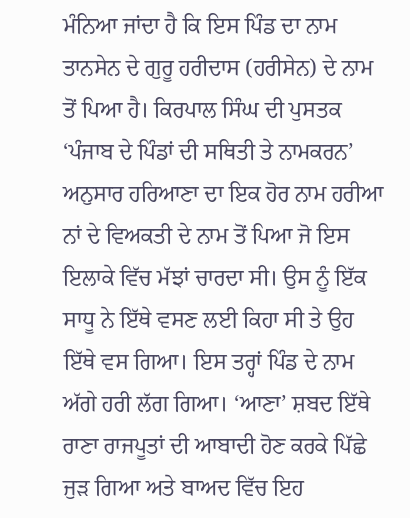ਮੰਨਿਆ ਜਾਂਦਾ ਹੈ ਕਿ ਇਸ ਪਿੰਡ ਦਾ ਨਾਮ ਤਾਨਸੇਨ ਦੇ ਗੁਰੂ ਹਰੀਦਾਸ (ਹਰੀਸੇਨ) ਦੇ ਨਾਮ ਤੋਂ ਪਿਆ ਹੈ। ਕਿਰਪਾਲ ਸਿੰਘ ਦੀ ਪੁਸਤਕ ‘ਪੰਜਾਬ ਦੇ ਪਿੰਡਾਂ ਦੀ ਸਥਿਤੀ ਤੇ ਨਾਮਕਰਨ’ ਅਨੁਸਾਰ ਹਰਿਆਣਾ ਦਾ ਇਕ ਹੋਰ ਨਾਮ ਹਰੀਆ ਨਾਂ ਦੇ ਵਿਅਕਤੀ ਦੇ ਨਾਮ ਤੋਂ ਪਿਆ ਜੋ ਇਸ ਇਲਾਕੇ ਵਿੱਚ ਮੱਝਾਂ ਚਾਰਦਾ ਸੀ। ਉਸ ਨੂੰ ਇੱਕ ਸਾਧੂ ਨੇ ਇੱਥੇ ਵਸਣ ਲਈ ਕਿਹਾ ਸੀ ਤੇ ਉਹ ਇੱਥੇ ਵਸ ਗਿਆ। ਇਸ ਤਰ੍ਹਾਂ ਪਿੰਡ ਦੇ ਨਾਮ ਅੱਗੇ ਹਰੀ ਲੱਗ ਗਿਆ। ‘ਆਣਾ’ ਸ਼ਬਦ ਇੱਥੇ ਰਾਣਾ ਰਾਜਪੂਤਾਂ ਦੀ ਆਬਾਦੀ ਹੋਣ ਕਰਕੇ ਪਿੱਛੇ ਜੁੜ ਗਿਆ ਅਤੇ ਬਾਅਦ ਵਿੱਚ ਇਹ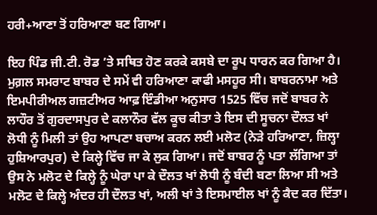ਹਰੀ+ਆਣਾ ਤੋਂ ਹਰਿਆਣਾ ਬਣ ਗਿਆ।

ਇਹ ਪਿੰਡ ਜੀ.ਟੀ. ਰੋਡ ’ਤੇ ਸਥਿਤ ਹੋਣ ਕਰਕੇ ਕਸਬੇ ਦਾ ਰੂਪ ਧਾਰਨ ਕਰ ਗਿਆ ਹੈ। ਮੁਗ਼ਲ ਸਮਰਾਟ ਬਾਬਰ ਦੇ ਸਮੇਂ ਵੀ ਹਰਿਆਣਾ ਕਾਫੀ ਮਸਹੂਰ ਸੀ। ਬਾਬਰਨਾਮਾ ਅਤੇ ਇਮਪੀਰੀਅਲ ਗਜ਼ਟੀਅਰ ਆਫ਼ ਇੰਡੀਆ ਅਨੁਸਾਰ 1525 ਵਿੱਚ ਜਦੋਂ ਬਾਬਰ ਨੇ ਲਾਹੌਰ ਤੋਂ ਗੁਰਦਾਸਪੁਰ ਦੇ ਕਲਾਨੌਰ ਵੱਲ ਕੂਚ ਕੀਤਾ ਤੇ ਇਸ ਦੀ ਸੂਚਨਾ ਦੌਲਤ ਖਾਂ ਲੋਧੀ ਨੂੰ ਮਿਲੀ ਤਾਂ ਉਹ ਆਪਣਾ ਬਚਾਅ ਕਰਨ ਲਈ ਮਲੋਟ (ਨੇੜੇ ਹਰਿਆਣਾ, ਜ਼ਿਲ੍ਹਾ ਹੁਸ਼ਿਆਰਪੁਰ) ਦੇ ਕਿਲ੍ਹੇ ਵਿੱਚ ਜਾ ਕੇ ਲੁਕ ਗਿਆ। ਜਦੋਂ ਬਾਬਰ ਨੂੰ ਪਤਾ ਲੱਗਿਆ ਤਾਂ ਉਸ ਨੇ ਮਲੋਟ ਦੇ ਕਿਲ੍ਹੇ ਨੂੰ ਘੇਰਾ ਪਾ ਕੇ ਦੌਲਤ ਖਾਂ ਲੋਧੀ ਨੂੰ ਬੰਦੀ ਬਣਾ ਲਿਆ ਸੀ ਅਤੇ ਮਲੋਟ ਦੇ ਕਿਲ੍ਹੇ ਅੰਦਰ ਹੀ ਦੌਲਤ ਖਾਂ, ਅਲੀ ਖਾਂ ਤੇ ਇਸਮਾਈਲ ਖਾਂ ਨੂੰ ਕੈਦ ਕਰ ਦਿੱਤਾ।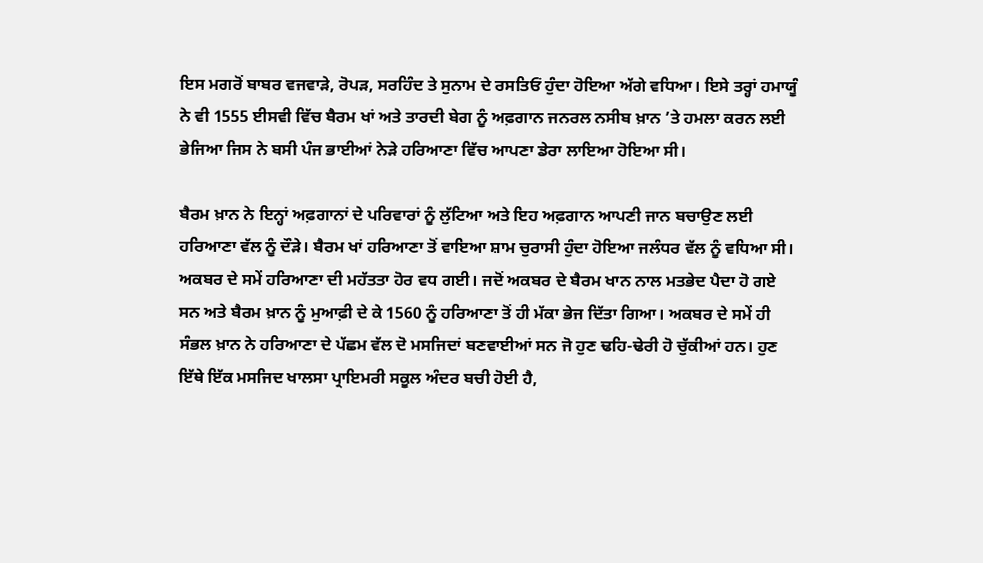ਇਸ ਮਗਰੋਂ ਬਾਬਰ ਵਜਵਾੜੇ, ਰੋਪੜ, ਸਰਹਿੰਦ ਤੇ ਸੁਨਾਮ ਦੇ ਰਸਤਿਓਂ ਹੁੰਦਾ ਹੋਇਆ ਅੱਗੇ ਵਧਿਆ। ਇਸੇ ਤਰ੍ਹਾਂ ਹਮਾਯੂੰ ਨੇ ਵੀ 1555 ਈਸਵੀ ਵਿੱਚ ਬੈਰਮ ਖਾਂ ਅਤੇ ਤਾਰਦੀ ਬੇਗ ਨੂੰ ਅਫ਼ਗਾਨ ਜਨਰਲ ਨਸੀਬ ਖ਼ਾਨ ’ਤੇ ਹਮਲਾ ਕਰਨ ਲਈ ਭੇਜਿਆ ਜਿਸ ਨੇ ਬਸੀ ਪੰਜ ਭਾਈਆਂ ਨੇੜੇ ਹਰਿਆਣਾ ਵਿੱਚ ਆਪਣਾ ਡੇਰਾ ਲਾਇਆ ਹੋਇਆ ਸੀ।

ਬੈਰਮ ਖ਼ਾਨ ਨੇ ਇਨ੍ਹਾਂ ਅਫ਼ਗਾਨਾਂ ਦੇ ਪਰਿਵਾਰਾਂ ਨੂੰ ਲੁੱਟਿਆ ਅਤੇ ਇਹ ਅਫ਼ਗਾਨ ਆਪਣੀ ਜਾਨ ਬਚਾਉਣ ਲਈ ਹਰਿਆਣਾ ਵੱਲ ਨੂੰ ਦੌੜੇ। ਬੈਰਮ ਖਾਂ ਹਰਿਆਣਾ ਤੋਂ ਵਾਇਆ ਸ਼ਾਮ ਚੁਰਾਸੀ ਹੁੰਦਾ ਹੋਇਆ ਜਲੰਧਰ ਵੱਲ ਨੂੰ ਵਧਿਆ ਸੀ। ਅਕਬਰ ਦੇ ਸਮੇਂ ਹਰਿਆਣਾ ਦੀ ਮਹੱਤਤਾ ਹੋਰ ਵਧ ਗਈ। ਜਦੋਂ ਅਕਬਰ ਦੇ ਬੈਰਮ ਖਾਨ ਨਾਲ ਮਤਭੇਦ ਪੈਦਾ ਹੋ ਗਏ ਸਨ ਅਤੇ ਬੈਰਮ ਖ਼ਾਨ ਨੂੰ ਮੁਆਫ਼ੀ ਦੇ ਕੇ 1560 ਨੂੰ ਹਰਿਆਣਾ ਤੋਂ ਹੀ ਮੱਕਾ ਭੇਜ ਦਿੱਤਾ ਗਿਆ। ਅਕਬਰ ਦੇ ਸਮੇਂ ਹੀ ਸੰਭਲ ਖ਼ਾਨ ਨੇ ਹਰਿਆਣਾ ਦੇ ਪੱਛਮ ਵੱਲ ਦੋ ਮਸਜਿਦਾਂ ਬਣਵਾਈਆਂ ਸਨ ਜੋ ਹੁਣ ਢਹਿ-ਢੇਰੀ ਹੋ ਚੁੱਕੀਆਂ ਹਨ। ਹੁਣ ਇੱਥੇ ਇੱਕ ਮਸਜਿਦ ਖਾਲਸਾ ਪ੍ਰਾਇਮਰੀ ਸਕੂਲ ਅੰਦਰ ਬਚੀ ਹੋਈ ਹੈ,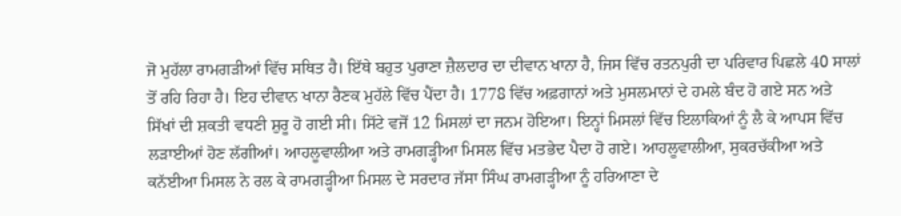ਜੋ ਮੁਹੱਲਾ ਰਾਮਗੜੀਆਂ ਵਿੱਚ ਸਥਿਤ ਹੈ। ਇੱਥੇ ਬਹੁਤ ਪੁਰਾਣਾ ਜ਼ੈਲਦਾਰ ਦਾ ਦੀਵਾਨ ਖਾਨਾ ਹੈ, ਜਿਸ ਵਿੱਚ ਰਤਨਪੁਰੀ ਦਾ ਪਰਿਵਾਰ ਪਿਛਲੇ 40 ਸਾਲਾਂ ਤੋਂ ਰਹਿ ਰਿਹਾ ਹੈ। ਇਹ ਦੀਵਾਨ ਖਾਨਾ ਰੈਣਕ ਮੁਹੱਲੇ ਵਿੱਚ ਪੈਂਦਾ ਹੈ। 1778 ਵਿੱਚ ਅਫ਼ਗਾਨਾਂ ਅਤੇ ਮੁਸਲਮਾਨਾਂ ਦੇ ਹਮਲੇ ਬੰਦ ਹੋ ਗਏ ਸਨ ਅਤੇ ਸਿੱਖਾਂ ਦੀ ਸ਼ਕਤੀ ਵਧਣੀ ਸ਼ੁਰੂ ਹੋ ਗਈ ਸੀ। ਸਿੱਟੇ ਵਜੋਂ 12 ਮਿਸਲਾਂ ਦਾ ਜਨਮ ਹੋਇਆ। ਇਨ੍ਹਾਂ ਮਿਸਲਾਂ ਵਿੱਚ ਇਲਾਕਿਆਂ ਨੂੰ ਲੈ ਕੇ ਆਪਸ ਵਿੱਚ ਲੜਾਈਆਂ ਹੋਣ ਲੱਗੀਆਂ। ਆਹਲੂਵਾਲੀਆ ਅਤੇ ਰਾਮਗੜ੍ਹੀਆ ਮਿਸਲ ਵਿੱਚ ਮਤਭੇਦ ਪੈਦਾ ਹੋ ਗਏ। ਆਹਲੂਵਾਲੀਆ, ਸੁਕਰਚੱਕੀਆ ਅਤੇ ਕਨੱਈਆ ਮਿਸਲ ਨੇ ਰਲ ਕੇ ਰਾਮਗੜ੍ਹੀਆ ਮਿਸਲ ਦੇ ਸਰਦਾਰ ਜੱਸਾ ਸਿੰਘ ਰਾਮਗੜ੍ਹੀਆ ਨੂੰ ਹਰਿਆਣਾ ਦੇ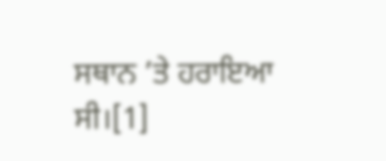ਸਥਾਨ ’ਤੇ ਹਰਾਇਆ ਸੀ।[1]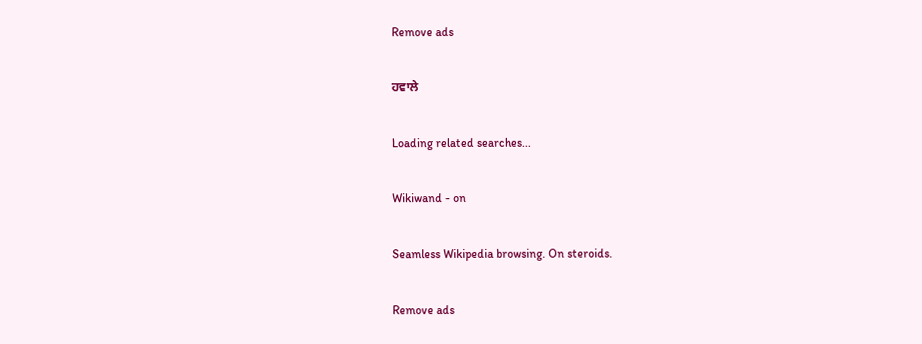Remove ads

ਹਵਾਲੇ

Loading related searches...

Wikiwand - on

Seamless Wikipedia browsing. On steroids.

Remove ads